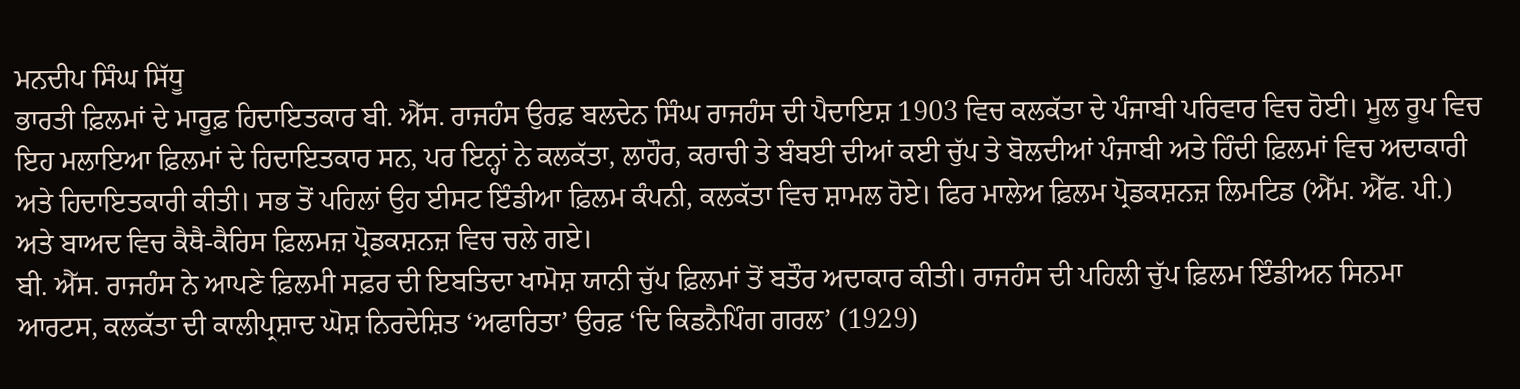ਮਨਦੀਪ ਸਿੰਘ ਸਿੱਧੂ
ਭਾਰਤੀ ਫ਼ਿਲਮਾਂ ਦੇ ਮਾਰੂਫ਼ ਹਿਦਾਇਤਕਾਰ ਬੀ. ਐੱਸ. ਰਾਜਹੰਸ ਉਰਫ਼ ਬਲਦੇਨ ਸਿੰਘ ਰਾਜਹੰਸ ਦੀ ਪੈਦਾਇਸ਼ 1903 ਵਿਚ ਕਲਕੱਤਾ ਦੇ ਪੰਜਾਬੀ ਪਰਿਵਾਰ ਵਿਚ ਹੋਈ। ਮੂਲ ਰੂਪ ਵਿਚ ਇਹ ਮਲਾਇਆ ਫ਼ਿਲਮਾਂ ਦੇ ਹਿਦਾਇਤਕਾਰ ਸਨ, ਪਰ ਇਨ੍ਹਾਂ ਨੇ ਕਲਕੱਤਾ, ਲਾਹੌਰ, ਕਰਾਚੀ ਤੇ ਬੰਬਈ ਦੀਆਂ ਕਈ ਚੁੱਪ ਤੇ ਬੋਲਦੀਆਂ ਪੰਜਾਬੀ ਅਤੇ ਹਿੰਦੀ ਫ਼ਿਲਮਾਂ ਵਿਚ ਅਦਾਕਾਰੀ ਅਤੇ ਹਿਦਾਇਤਕਾਰੀ ਕੀਤੀ। ਸਭ ਤੋਂ ਪਹਿਲਾਂ ਉਹ ਈਸਟ ਇੰਡੀਆ ਫ਼ਿਲਮ ਕੰਪਨੀ, ਕਲਕੱਤਾ ਵਿਚ ਸ਼ਾਮਲ ਹੋਏ। ਫਿਰ ਮਾਲੇਅ ਫ਼ਿਲਮ ਪ੍ਰੋਡਕਸ਼ਨਜ਼ ਲਿਮਟਿਡ (ਐੱਮ. ਐੱਫ. ਪੀ.) ਅਤੇ ਬਾਅਦ ਵਿਚ ਕੈਥੈ-ਕੈਰਿਸ ਫ਼ਿਲਮਜ਼ ਪ੍ਰੋਡਕਸ਼ਨਜ਼ ਵਿਚ ਚਲੇ ਗਏ।
ਬੀ. ਐੱਸ. ਰਾਜਹੰਸ ਨੇ ਆਪਣੇ ਫ਼ਿਲਮੀ ਸਫ਼ਰ ਦੀ ਇਬਤਿਦਾ ਖਾਮੋਸ਼ ਯਾਨੀ ਚੁੱਪ ਫ਼ਿਲਮਾਂ ਤੋਂ ਬਤੌਰ ਅਦਾਕਾਰ ਕੀਤੀ। ਰਾਜਹੰਸ ਦੀ ਪਹਿਲੀ ਚੁੱਪ ਫ਼ਿਲਮ ਇੰਡੀਅਨ ਸਿਨਮਾ ਆਰਟਸ, ਕਲਕੱਤਾ ਦੀ ਕਾਲੀਪ੍ਰਸ਼ਾਦ ਘੋਸ਼ ਨਿਰਦੇਸ਼ਿਤ ‘ਅਫਾਰਿਤਾ’ ਉਰਫ਼ ‘ਦਿ ਕਿਡਨੈਪਿੰਗ ਗਰਲ’ (1929)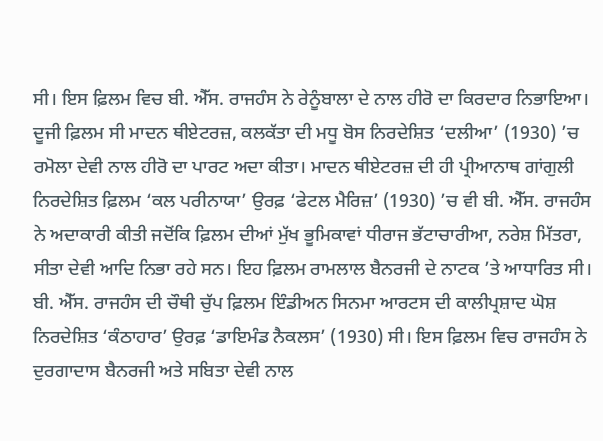ਸੀ। ਇਸ ਫ਼ਿਲਮ ਵਿਚ ਬੀ. ਐੱਸ. ਰਾਜਹੰਸ ਨੇ ਰੇਨੂੰਬਾਲਾ ਦੇ ਨਾਲ ਹੀਰੋ ਦਾ ਕਿਰਦਾਰ ਨਿਭਾਇਆ। ਦੂਜੀ ਫ਼ਿਲਮ ਸੀ ਮਾਦਨ ਥੀਏਟਰਜ਼, ਕਲਕੱਤਾ ਦੀ ਮਧੂ ਬੋਸ ਨਿਰਦੇਸ਼ਿਤ ‘ਦਲੀਆ’ (1930) ’ਚ ਰਮੋਲਾ ਦੇਵੀ ਨਾਲ ਹੀਰੋ ਦਾ ਪਾਰਟ ਅਦਾ ਕੀਤਾ। ਮਾਦਨ ਥੀਏਟਰਜ਼ ਦੀ ਹੀ ਪ੍ਰੀਆਨਾਥ ਗਾਂਗੁਲੀ ਨਿਰਦੇਸ਼ਿਤ ਫ਼ਿਲਮ ‘ਕਲ ਪਰੀਨਾਯਾ’ ਉਰਫ਼ ‘ਫੇਟਲ ਮੈਰਿਜ਼’ (1930) ’ਚ ਵੀ ਬੀ. ਐੱਸ. ਰਾਜਹੰਸ ਨੇ ਅਦਾਕਾਰੀ ਕੀਤੀ ਜਦੋਂਕਿ ਫ਼ਿਲਮ ਦੀਆਂ ਮੁੱਖ ਭੂਮਿਕਾਵਾਂ ਧੀਰਾਜ ਭੱਟਾਚਾਰੀਆ, ਨਰੇਸ਼ ਮਿੱਤਰਾ, ਸੀਤਾ ਦੇਵੀ ਆਦਿ ਨਿਭਾ ਰਹੇ ਸਨ। ਇਹ ਫ਼ਿਲਮ ਰਾਮਲਾਲ ਬੈਨਰਜੀ ਦੇ ਨਾਟਕ ’ਤੇ ਆਧਾਰਿਤ ਸੀ। ਬੀ. ਐੱਸ. ਰਾਜਹੰਸ ਦੀ ਚੌਥੀ ਚੁੱਪ ਫ਼ਿਲਮ ਇੰਡੀਅਨ ਸਿਨਮਾ ਆਰਟਸ ਦੀ ਕਾਲੀਪ੍ਰਸ਼ਾਦ ਘੋਸ਼ ਨਿਰਦੇਸ਼ਿਤ ‘ਕੰਠਾਹਾਰ’ ਉਰਫ਼ ‘ਡਾਇਮੰਡ ਨੈਕਲਸ’ (1930) ਸੀ। ਇਸ ਫ਼ਿਲਮ ਵਿਚ ਰਾਜਹੰਸ ਨੇ ਦੁਰਗਾਦਾਸ ਬੈਨਰਜੀ ਅਤੇ ਸਬਿਤਾ ਦੇਵੀ ਨਾਲ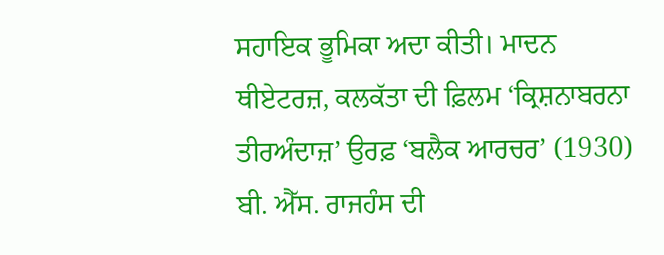ਸਹਾਇਕ ਭੂਮਿਕਾ ਅਦਾ ਕੀਤੀ। ਮਾਦਨ ਥੀਏਟਰਜ਼, ਕਲਕੱਤਾ ਦੀ ਫ਼ਿਲਮ ‘ਕ੍ਰਿਸ਼ਨਾਬਰਨਾ ਤੀਰਅੰਦਾਜ਼’ ਉਰਫ਼ ‘ਬਲੈਕ ਆਰਚਰ’ (1930) ਬੀ. ਐੱਸ. ਰਾਜਹੰਸ ਦੀ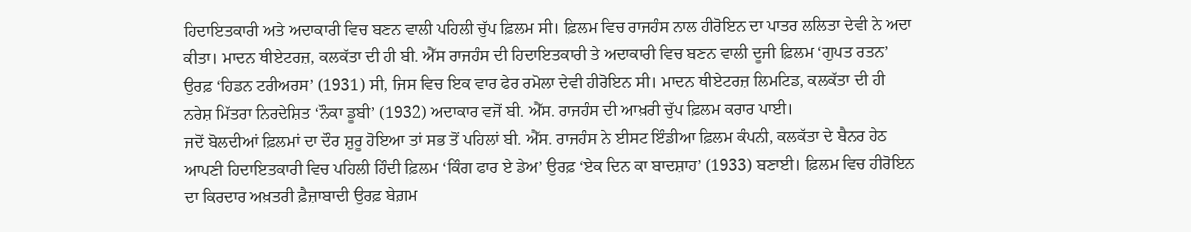ਹਿਦਾਇਤਕਾਰੀ ਅਤੇ ਅਦਾਕਾਰੀ ਵਿਚ ਬਣਨ ਵਾਲੀ ਪਹਿਲੀ ਚੁੱਪ ਫ਼ਿਲਮ ਸੀ। ਫ਼ਿਲਮ ਵਿਚ ਰਾਜਹੰਸ ਨਾਲ ਹੀਰੋਇਨ ਦਾ ਪਾਤਰ ਲਲਿਤਾ ਦੇਵੀ ਨੇ ਅਦਾ ਕੀਤਾ। ਮਾਦਨ ਥੀਏਟਰਜ਼, ਕਲਕੱਤਾ ਦੀ ਹੀ ਬੀ. ਐੱਸ ਰਾਜਹੰਸ ਦੀ ਹਿਦਾਇਤਕਾਰੀ ਤੇ ਅਦਾਕਾਰੀ ਵਿਚ ਬਣਨ ਵਾਲੀ ਦੂਜੀ ਫ਼ਿਲਮ ‘ਗੁਪਤ ਰਤਨ’ ਉਰਫ਼ ‘ਹਿਡਨ ਟਰੀਅਰਸ’ (1931) ਸੀ, ਜਿਸ ਵਿਚ ਇਕ ਵਾਰ ਫੇਰ ਰਮੋਲਾ ਦੇਵੀ ਹੀਰੋਇਨ ਸੀ। ਮਾਦਨ ਥੀਏਟਰਜ਼ ਲਿਮਟਿਡ, ਕਲਕੱਤਾ ਦੀ ਹੀ ਨਰੇਸ਼ ਮਿੱਤਰਾ ਨਿਰਦੇਸ਼ਿਤ ‘ਨੌਕਾ ਡੂਬੀ’ (1932) ਅਦਾਕਾਰ ਵਜੋਂ ਬੀ. ਐੱਸ. ਰਾਜਹੰਸ ਦੀ ਆਖ਼ਰੀ ਚੁੱਪ ਫ਼ਿਲਮ ਕਰਾਰ ਪਾਈ।
ਜਦੋਂ ਬੋਲਦੀਆਂ ਫ਼ਿਲਮਾਂ ਦਾ ਦੌਰ ਸ਼ੁਰੂ ਹੋਇਆ ਤਾਂ ਸਭ ਤੋਂ ਪਹਿਲਾਂ ਬੀ. ਐੱਸ. ਰਾਜਹੰਸ ਨੇ ਈਸਟ ਇੰਡੀਆ ਫ਼ਿਲਮ ਕੰਪਨੀ, ਕਲਕੱਤਾ ਦੇ ਬੈਨਰ ਹੇਠ ਆਪਣੀ ਹਿਦਾਇਤਕਾਰੀ ਵਿਚ ਪਹਿਲੀ ਹਿੰਦੀ ਫ਼ਿਲਮ ‘ਕਿੰਗ ਫਾਰ ਏ ਡੇਅ’ ਉਰਫ਼ ‘ਏਕ ਦਿਨ ਕਾ ਬਾਦਸ਼ਾਹ’ (1933) ਬਣਾਈ। ਫ਼ਿਲਮ ਵਿਚ ਹੀਰੋਇਨ ਦਾ ਕਿਰਦਾਰ ਅਖ਼ਤਰੀ ਫ਼ੈਜ਼ਾਬਾਦੀ ਉਰਫ਼ ਬੇਗ਼ਮ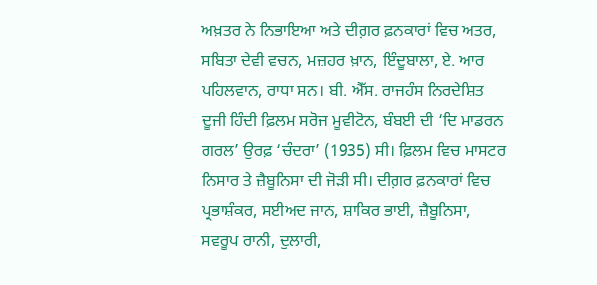ਅਖ਼ਤਰ ਨੇ ਨਿਭਾਇਆ ਅਤੇ ਦੀਗ਼ਰ ਫ਼ਨਕਾਰਾਂ ਵਿਚ ਅਤਰ, ਸਬਿਤਾ ਦੇਵੀ ਵਚਨ, ਮਜ਼ਹਰ ਖ਼ਾਨ, ਇੰਦੂਬਾਲਾ, ਏ. ਆਰ ਪਹਿਲਵਾਨ, ਰਾਧਾ ਸਨ। ਬੀ. ਐੱਸ. ਰਾਜਹੰਸ ਨਿਰਦੇਸ਼ਿਤ ਦੂਜੀ ਹਿੰਦੀ ਫ਼ਿਲਮ ਸਰੋਜ ਮੂਵੀਟੋਨ, ਬੰਬਈ ਦੀ ‘ਦਿ ਮਾਡਰਨ ਗਰਲ’ ਉਰਫ਼ ‘ਚੰਦਰਾ’ (1935) ਸੀ। ਫ਼ਿਲਮ ਵਿਚ ਮਾਸਟਰ ਨਿਸਾਰ ਤੇ ਜ਼ੈਬੂਨਿਸਾ ਦੀ ਜੋੜੀ ਸੀ। ਦੀਗ਼ਰ ਫ਼ਨਕਾਰਾਂ ਵਿਚ ਪ੍ਰਭਾਸ਼ੰਕਰ, ਸਈਅਦ ਜਾਨ, ਸ਼ਾਕਿਰ ਭਾਈ, ਜ਼ੈਬੂਨਿਸਾ, ਸਵਰੂਪ ਰਾਨੀ, ਦੁਲਾਰੀ,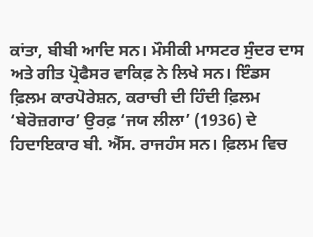ਕਾਂਤਾ, ਬੀਬੀ ਆਦਿ ਸਨ। ਮੌਸੀਕੀ ਮਾਸਟਰ ਸੁੰਦਰ ਦਾਸ ਅਤੇ ਗੀਤ ਪ੍ਰੋਫੈਸਰ ਵਾਕਿਫ਼ ਨੇ ਲਿਖੇ ਸਨ। ਇੰਡਸ ਫ਼ਿਲਮ ਕਾਰਪੋਰੇਸ਼ਨ, ਕਰਾਚੀ ਦੀ ਹਿੰਦੀ ਫ਼ਿਲਮ ‘ਬੇਰੋਜ਼ਗਾਰ’ ਉਰਫ਼ ‘ਜਯ ਲੀਲਾ’ (1936) ਦੇ ਹਿਦਾਇਕਾਰ ਬੀ. ਐੱਸ. ਰਾਜਹੰਸ ਸਨ। ਫ਼ਿਲਮ ਵਿਚ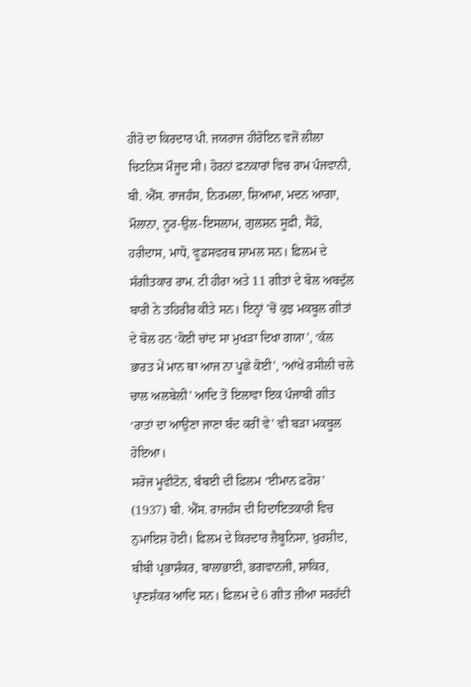ਹੀਰੋ ਦਾ ਕਿਰਦਾਰ ਪੀ. ਜਯਰਾਜ ਹੀਰੋਇਨ ਵਜੋਂ ਲੀਲਾ ਚਿਟਨਿਸ ਮੌਜੂਦ ਸੀ। ਹੋਰਨਾਂ ਫ਼ਨਕਾਰਾਂ ਵਿਚ ਰਾਮ ਪੰਜਵਾਨੀ, ਬੀ. ਐੱਸ. ਰਾਜਹੰਸ, ਨਿਰਮਲਾ, ਸ਼ਿਆਮਾ, ਮਦਨ ਆਗਾ, ਮੌਲਾਨਾ, ਨੂਰ-ਉਲ-ਇਸਲਾਮ, ਗੁਲਸ਼ਨ ਸੂਫ਼ੀ, ਸੈਂਡੋ, ਹਰੀਦਾਸ, ਮਾਧੋ, ਵੂਡਸਵਰਥ ਸ਼ਾਮਲ ਸਨ। ਫ਼ਿਲਮ ਦੇ ਸੰਗੀਤਕਾਰ ਰਾਮ. ਟੀ ਹੀਰਾ ਅਤੇ 11 ਗੀਤਾਂ ਦੇ ਬੋਲ ਅਬਦੁੱਲ ਬਾਰੀ ਨੇ ਤਹਿਰੀਰ ਕੀਤੇ ਸਨ। ਇਨ੍ਹਾਂ ’ਚੋਂ ਕੁਝ ਮਕਬੂਲ ਗੀਤਾਂ ਦੇ ਬੋਲ ਹਨ ‘ਕੋਈ ਚਾਂਦ ਸਾ ਮੁਖੜਾ ਦਿਖਾ ਗਯਾ’, ‘ਕੱਲ ਭਾਰਤ ਮੇਂ ਮਾਨ ਥਾ ਆਜ ਨਾ ਪੂਛੇ ਕੋਈ’, ‘ਆਂਖੇਂ ਰਸੀਲੀ ਚਲੇ ਚਾਲ ਅਲਬੇਲੀ’ ਆਦਿ ਤੋਂ ਇਲਾਵਾ ਇਕ ਪੰਜਾਬੀ ਗੀਤ ‘ਰਾਤਾਂ ਦਾ ਆਉਣਾ ਜਾਣਾ ਬੰਦ ਕਰੀਂ ਵੇ’ ਵੀ ਬੜਾ ਮਕਬੂਲ ਹੋਇਆ।
ਸਰੋਜ ਮੂਵੀਟੋਨ, ਬੰਬਈ ਦੀ ਫ਼ਿਲਮ ‘ਈਮਾਨ ਫ਼ਰੋਸ਼’ (1937) ਬੀ. ਐੱਸ. ਰਾਜਹੰਸ ਦੀ ਹਿਦਾਇਤਕਾਰੀ ਵਿਚ ਨੁਮਾਇਸ਼ ਹੋਈ। ਫ਼ਿਲਮ ਦੇ ਕਿਰਦਾਰ ਜ਼ੈਬੂਨਿਸਾ, ਖ਼ੁਰਸ਼ੀਦ, ਬੀਬੀ ਪ੍ਰਭਾਸ਼ੰਕਰ, ਬਾਲਾਭਾਈ, ਭਗਵਾਨਜੀ, ਸ਼ਾਕਿਰ, ਪ੍ਰਾਣਸ਼ੰਕਰ ਆਦਿ ਸਨ। ਫ਼ਿਲਮ ਦੇ 6 ਗੀਤ ਜ਼ੀਆ ਸਰਹੱਦੀ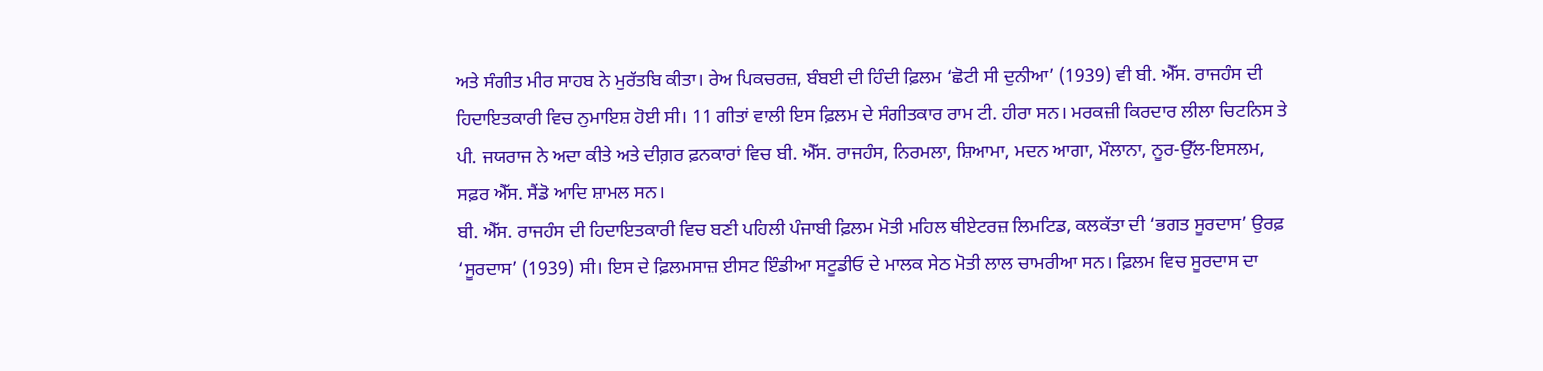ਅਤੇ ਸੰਗੀਤ ਮੀਰ ਸਾਹਬ ਨੇ ਮੁਰੱਤਬਿ ਕੀਤਾ। ਰੇਅ ਪਿਕਚਰਜ਼, ਬੰਬਈ ਦੀ ਹਿੰਦੀ ਫ਼ਿਲਮ ‘ਛੋਟੀ ਸੀ ਦੁਨੀਆ’ (1939) ਵੀ ਬੀ. ਐੱਸ. ਰਾਜਹੰਸ ਦੀ ਹਿਦਾਇਤਕਾਰੀ ਵਿਚ ਨੁਮਾਇਸ਼ ਹੋਈ ਸੀ। 11 ਗੀਤਾਂ ਵਾਲੀ ਇਸ ਫ਼ਿਲਮ ਦੇ ਸੰਗੀਤਕਾਰ ਰਾਮ ਟੀ. ਹੀਰਾ ਸਨ। ਮਰਕਜ਼ੀ ਕਿਰਦਾਰ ਲੀਲਾ ਚਿਟਨਿਸ ਤੇ ਪੀ. ਜਯਰਾਜ ਨੇ ਅਦਾ ਕੀਤੇ ਅਤੇ ਦੀਗ਼ਰ ਫ਼ਨਕਾਰਾਂ ਵਿਚ ਬੀ. ਐੱਸ. ਰਾਜਹੰਸ, ਨਿਰਮਲਾ, ਸ਼ਿਆਮਾ, ਮਦਨ ਆਗਾ, ਮੌਲਾਨਾ, ਨੂਰ-ਉੱਲ-ਇਸਲਮ, ਸਫ਼ਰ ਐੱਸ. ਸੈਂਡੋ ਆਦਿ ਸ਼ਾਮਲ ਸਨ।
ਬੀ. ਐੱਸ. ਰਾਜਹੰਸ ਦੀ ਹਿਦਾਇਤਕਾਰੀ ਵਿਚ ਬਣੀ ਪਹਿਲੀ ਪੰਜਾਬੀ ਫ਼ਿਲਮ ਮੋਤੀ ਮਹਿਲ ਥੀਏਟਰਜ਼ ਲਿਮਟਿਡ, ਕਲਕੱਤਾ ਦੀ ‘ਭਗਤ ਸੂਰਦਾਸ’ ਉਰਫ਼ ‘ਸੂਰਦਾਸ’ (1939) ਸੀ। ਇਸ ਦੇ ਫ਼ਿਲਮਸਾਜ਼ ਈਸਟ ਇੰਡੀਆ ਸਟੂਡੀਓ ਦੇ ਮਾਲਕ ਸੇਠ ਮੋਤੀ ਲਾਲ ਚਾਮਰੀਆ ਸਨ। ਫ਼ਿਲਮ ਵਿਚ ਸੂਰਦਾਸ ਦਾ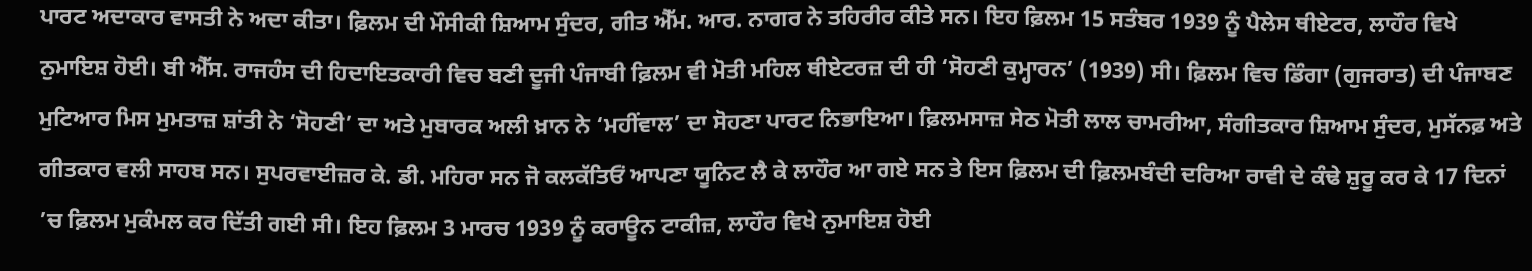ਪਾਰਟ ਅਦਾਕਾਰ ਵਾਸਤੀ ਨੇ ਅਦਾ ਕੀਤਾ। ਫ਼ਿਲਮ ਦੀ ਮੌਸੀਕੀ ਸ਼ਿਆਮ ਸੁੰਦਰ, ਗੀਤ ਐੱਮ. ਆਰ. ਨਾਗਰ ਨੇ ਤਹਿਰੀਰ ਕੀਤੇ ਸਨ। ਇਹ ਫ਼ਿਲਮ 15 ਸਤੰਬਰ 1939 ਨੂੰ ਪੈਲੇਸ ਥੀਏਟਰ, ਲਾਹੌਰ ਵਿਖੇ ਨੁਮਾਇਸ਼ ਹੋਈ। ਬੀ ਐੱਸ. ਰਾਜਹੰਸ ਦੀ ਹਿਦਾਇਤਕਾਰੀ ਵਿਚ ਬਣੀ ਦੂਜੀ ਪੰਜਾਬੀ ਫ਼ਿਲਮ ਵੀ ਮੋਤੀ ਮਹਿਲ ਥੀਏਟਰਜ਼ ਦੀ ਹੀ ‘ਸੋਹਣੀ ਕੁਮ੍ਹਾਰਨ’ (1939) ਸੀ। ਫ਼ਿਲਮ ਵਿਚ ਡਿੰਗਾ (ਗੁਜਰਾਤ) ਦੀ ਪੰਜਾਬਣ ਮੁਟਿਆਰ ਮਿਸ ਮੁਮਤਾਜ਼ ਸ਼ਾਂਤੀ ਨੇ ‘ਸੋਹਣੀ’ ਦਾ ਅਤੇ ਮੁਬਾਰਕ ਅਲੀ ਖ਼ਾਨ ਨੇ ‘ਮਹੀਂਵਾਲ’ ਦਾ ਸੋਹਣਾ ਪਾਰਟ ਨਿਭਾਇਆ। ਫ਼ਿਲਮਸਾਜ਼ ਸੇਠ ਮੋਤੀ ਲਾਲ ਚਾਮਰੀਆ, ਸੰਗੀਤਕਾਰ ਸ਼ਿਆਮ ਸੁੰਦਰ, ਮੁਸੱਨਫ਼ ਅਤੇ ਗੀਤਕਾਰ ਵਲੀ ਸਾਹਬ ਸਨ। ਸੁਪਰਵਾਈਜ਼ਰ ਕੇ. ਡੀ. ਮਹਿਰਾ ਸਨ ਜੋ ਕਲਕੱਤਿਓਂ ਆਪਣਾ ਯੂਨਿਟ ਲੈ ਕੇ ਲਾਹੌਰ ਆ ਗਏ ਸਨ ਤੇ ਇਸ ਫ਼ਿਲਮ ਦੀ ਫ਼ਿਲਮਬੰਦੀ ਦਰਿਆ ਰਾਵੀ ਦੇ ਕੰਢੇ ਸ਼ੁਰੂ ਕਰ ਕੇ 17 ਦਿਨਾਂ ’ਚ ਫ਼ਿਲਮ ਮੁਕੰਮਲ ਕਰ ਦਿੱਤੀ ਗਈ ਸੀ। ਇਹ ਫ਼ਿਲਮ 3 ਮਾਰਚ 1939 ਨੂੰ ਕਰਾਊਨ ਟਾਕੀਜ਼, ਲਾਹੌਰ ਵਿਖੇ ਨੁਮਾਇਸ਼ ਹੋਈ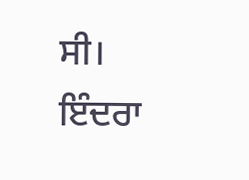ਸੀ।
ਇੰਦਰਾ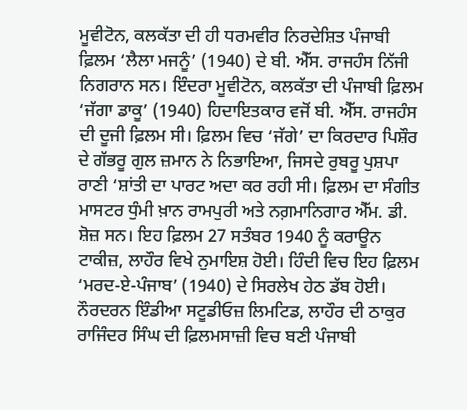ਮੂਵੀਟੋਨ, ਕਲਕੱਤਾ ਦੀ ਹੀ ਧਰਮਵੀਰ ਨਿਰਦੇਸ਼ਿਤ ਪੰਜਾਬੀ ਫ਼ਿਲਮ ‘ਲੈਲਾ ਮਜਨੂੰ’ (1940) ਦੇ ਬੀ. ਐੱਸ. ਰਾਜਹੰਸ ਨਿੱਜੀ ਨਿਗਰਾਨ ਸਨ। ਇੰਦਰਾ ਮੂਵੀਟੋਨ, ਕਲਕੱਤਾ ਦੀ ਪੰਜਾਬੀ ਫ਼ਿਲਮ ‘ਜੱਗਾ ਡਾਕੂ’ (1940) ਹਿਦਾਇਤਕਾਰ ਵਜੋਂ ਬੀ. ਐੱਸ. ਰਾਜਹੰਸ ਦੀ ਦੂਜੀ ਫ਼ਿਲਮ ਸੀ। ਫ਼ਿਲਮ ਵਿਚ ‘ਜੱਗੇ’ ਦਾ ਕਿਰਦਾਰ ਪਿਸ਼ੌਰ ਦੇ ਗੱਭਰੂ ਗੁਲ ਜ਼ਮਾਨ ਨੇ ਨਿਭਾਇਆ, ਜਿਸਦੇ ਰੁਬਰੂ ਪੁਸ਼ਪਾ ਰਾਣੀ ‘ਸ਼ਾਂਤੀ ਦਾ ਪਾਰਟ ਅਦਾ ਕਰ ਰਹੀ ਸੀ। ਫ਼ਿਲਮ ਦਾ ਸੰਗੀਤ ਮਾਸਟਰ ਧੁੰਮੀ ਖ਼ਾਨ ਰਾਮਪੁਰੀ ਅਤੇ ਨਗ਼ਮਾਨਿਗਾਰ ਐੱਮ. ਡੀ. ਸ਼ੋਜ਼ ਸਨ। ਇਹ ਫ਼ਿਲਮ 27 ਸਤੰਬਰ 1940 ਨੂੰ ਕਰਾਊਨ ਟਾਕੀਜ਼, ਲਾਹੌਰ ਵਿਖੇ ਨੁਮਾਇਸ਼ ਹੋਈ। ਹਿੰਦੀ ਵਿਚ ਇਹ ਫ਼ਿਲਮ ‘ਮਰਦ-ਏ-ਪੰਜਾਬ’ (1940) ਦੇ ਸਿਰਲੇਖ ਹੇਠ ਡੱਬ ਹੋਈ। ਨੌਰਦਰਨ ਇੰਡੀਆ ਸਟੂਡੀਓਜ਼ ਲਿਮਟਿਡ, ਲਾਹੌਰ ਦੀ ਠਾਕੁਰ ਰਾਜਿੰਦਰ ਸਿੰਘ ਦੀ ਫ਼ਿਲਮਸਾਜ਼ੀ ਵਿਚ ਬਣੀ ਪੰਜਾਬੀ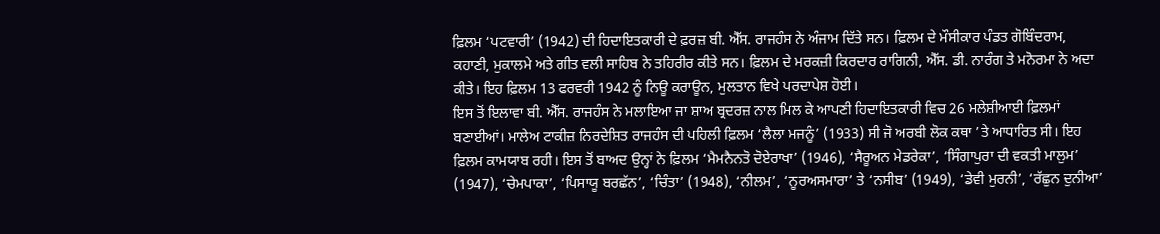ਫ਼ਿਲਮ ‘ਪਟਵਾਰੀ’ (1942) ਦੀ ਹਿਦਾਇਤਕਾਰੀ ਦੇ ਫ਼ਰਜ਼ ਬੀ. ਐੱਸ. ਰਾਜਹੰਸ ਨੇ ਅੰਜਾਮ ਦਿੱਤੇ ਸਨ। ਫ਼ਿਲਮ ਦੇ ਮੌਸੀਕਾਰ ਪੰਡਤ ਗੋਬਿੰਦਰਾਮ, ਕਹਾਣੀ, ਮੁਕਾਲਮੇ ਅਤੇ ਗੀਤ ਵਲੀ ਸਾਹਿਬ ਨੇ ਤਹਿਰੀਰ ਕੀਤੇ ਸਨ। ਫ਼ਿਲਮ ਦੇ ਮਰਕਜ਼ੀ ਕਿਰਦਾਰ ਰਾਗਿਨੀ, ਐੱਸ. ਡੀ. ਨਾਰੰਗ ਤੇ ਮਨੋਰਮਾ ਨੇ ਅਦਾ ਕੀਤੇ। ਇਹ ਫ਼ਿਲਮ 13 ਫਰਵਰੀ 1942 ਨੂੰ ਨਿਊ ਕਰਾਊਨ, ਮੁਲਤਾਨ ਵਿਖੇ ਪਰਦਾਪੇਸ਼ ਹੋਈ।
ਇਸ ਤੋਂ ਇਲਾਵਾ ਬੀ. ਐੱਸ. ਰਾਜਹੰਸ ਨੇ ਮਲਾਇਆ ਜਾ ਸ਼ਾਅ ਬ੍ਰਦਰਜ਼ ਨਾਲ ਮਿਲ ਕੇ ਆਪਣੀ ਹਿਦਾਇਤਕਾਰੀ ਵਿਚ 26 ਮਲੇਸ਼ੀਆਈ ਫ਼ਿਲਮਾਂ ਬਣਾਈਆਂ। ਮਾਲੇਅ ਟਾਕੀਜ਼ ਨਿਰਦੇਸ਼ਿਤ ਰਾਜਹੰਸ ਦੀ ਪਹਿਲੀ ਫ਼ਿਲਮ ‘ਲੈਲਾ ਮਜਨੂੰ’ (1933) ਸੀ ਜੋ ਅਰਬੀ ਲੋਕ ਕਥਾ ’ਤੇ ਆਧਾਰਿਤ ਸੀ। ਇਹ ਫ਼ਿਲਮ ਕਾਮਯਾਬ ਰਹੀ। ਇਸ ਤੋਂ ਬਾਅਦ ਉਨ੍ਹਾਂ ਨੇ ਫ਼ਿਲਮ ‘ਮੈਮਨੈਨਤੋ ਦੋਏਰਾਖਾ’ (1946), ‘ਸੈਰੂਅਨ ਮੇਡਰੇਕਾ’, ‘ਸਿੰਗਾਪੁਰਾ ਦੀ ਵਕਤੀ ਮਾਲੁਮ’ (1947), ‘ਚੇਮਪਾਕਾ’, ‘ਪਿਸਾਯੂ ਬਰਛੱਨ’, ‘ਚਿੰਤਾ’ (1948), ‘ਨੀਲਮ’, ‘ਨੂਰਅਸਮਾਰਾ’ ਤੇ ‘ਨਸੀਬ’ (1949), ‘ਡੇਵੀ ਮੁਰਨੀ’, ‘ਰੱਛੁਨ ਦੁਨੀਆ’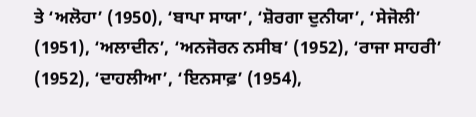ਤੇ ‘ਅਲੋਹਾ’ (1950), ‘ਬਾਪਾ ਸਾਯਾ’, ‘ਸ਼ੋਰਗਾ ਦੁਨੀਯਾ’, ‘ਸੇਜੋਲੀ’ (1951), ‘ਅਲਾਦੀਨ’, ‘ਅਨਜੋਰਨ ਨਸੀਬ’ (1952), ‘ਰਾਜਾ ਸਾਹਰੀ’ (1952), ‘ਦਾਹਲੀਆ’, ‘ਇਨਸਾਫ਼’ (1954),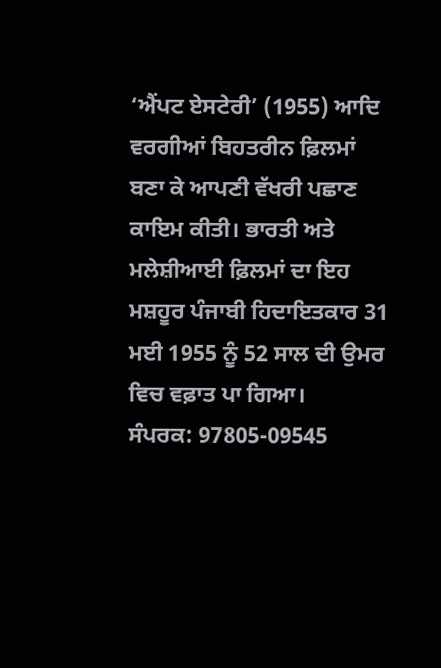‘ਐਂਪਟ ਏਸਟੇਰੀ’ (1955) ਆਦਿ ਵਰਗੀਆਂ ਬਿਹਤਰੀਨ ਫ਼ਿਲਮਾਂ ਬਣਾ ਕੇ ਆਪਣੀ ਵੱਖਰੀ ਪਛਾਣ ਕਾਇਮ ਕੀਤੀ। ਭਾਰਤੀ ਅਤੇ ਮਲੇਸ਼ੀਆਈ ਫ਼ਿਲਮਾਂ ਦਾ ਇਹ ਮਸ਼ਹੂਰ ਪੰਜਾਬੀ ਹਿਦਾਇਤਕਾਰ 31 ਮਈ 1955 ਨੂੰ 52 ਸਾਲ ਦੀ ਉਮਰ ਵਿਚ ਵਫ਼ਾਤ ਪਾ ਗਿਆ।
ਸੰਪਰਕ: 97805-09545